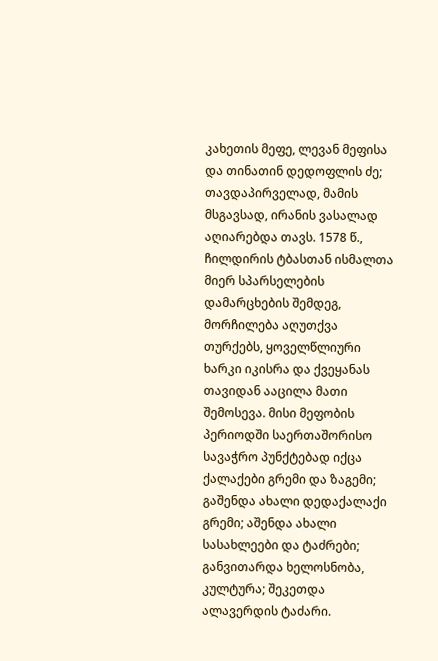კახეთის მეფე, ლევან მეფისა და თინათინ დედოფლის ძე; თავდაპირველად, მამის მსგავსად, ირანის ვასალად აღიარებდა თავს. 1578 წ., ჩილდირის ტბასთან ისმალთა მიერ სპარსელების დამარცხების შემდეგ, მორჩილება აღუთქვა თურქებს, ყოველწლიური ხარკი იკისრა და ქვეყანას თავიდან ააცილა მათი შემოსევა. მისი მეფობის პერიოდში საერთაშორისო სავაჭრო პუნქტებად იქცა ქალაქები გრემი და ზაგემი; გაშენდა ახალი დედაქალაქი გრემი; აშენდა ახალი სასახლეები და ტაძრები; განვითარდა ხელოსნობა, კულტურა; შეკეთდა ალავერდის ტაძარი.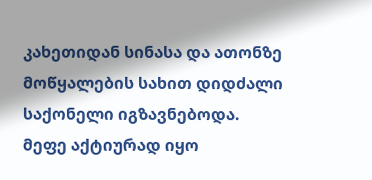კახეთიდან სინასა და ათონზე მოწყალების სახით დიდძალი საქონელი იგზავნებოდა. მეფე აქტიურად იყო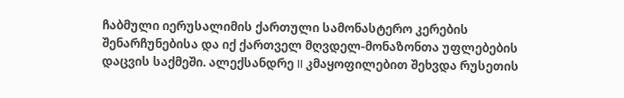ჩაბმული იერუსალიმის ქართული სამონასტერო კერების შენარჩუნებისა და იქ ქართველ მღვდელ-მონაზონთა უფლებების დაცვის საქმეში. ალექსანდრე II კმაყოფილებით შეხვდა რუსეთის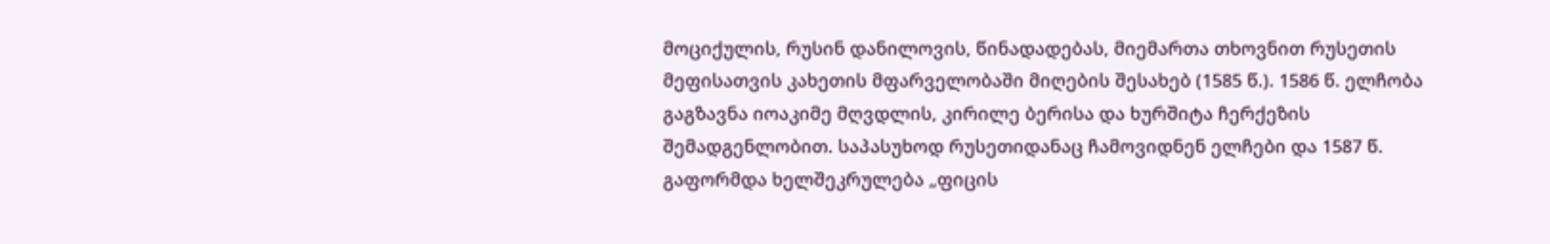მოციქულის, რუსინ დანილოვის, წინადადებას, მიემართა თხოვნით რუსეთის მეფისათვის კახეთის მფარველობაში მიღების შესახებ (1585 წ.). 1586 წ. ელჩობა გაგზავნა იოაკიმე მღვდლის, კირილე ბერისა და ხურშიტა ჩერქეზის შემადგენლობით. საპასუხოდ რუსეთიდანაც ჩამოვიდნენ ელჩები და 1587 წ. გაფორმდა ხელშეკრულება „ფიცის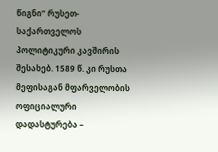წიგნი“ რუსეთ-საქართველოს პოლიტიკური კავშირის შესახებ. 1589 წ. კი რუსთა მეფისაგან მფარველობის ოფიციალური დადასტურება –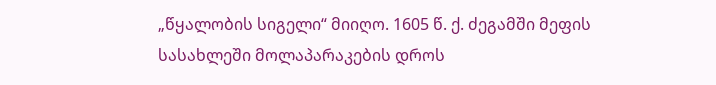„წყალობის სიგელი“ მიიღო. 1605 წ. ქ. ძეგამში მეფის სასახლეში მოლაპარაკების დროს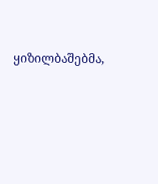ყიზილბაშებმა,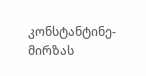კონსტანტინე-მირზას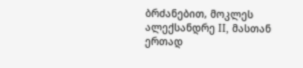ბრძანებით, მოკლეს ალექსანდრე II, მასთან ერთად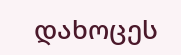დახოცეს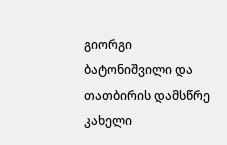გიორგი ბატონიშვილი და თათბირის დამსწრე კახელი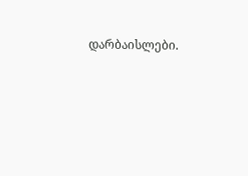დარბაისლები.